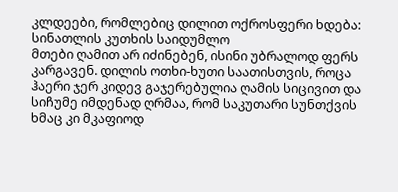კლდეები, რომლებიც დილით ოქროსფერი ხდება: სინათლის კუთხის საიდუმლო
მთები ღამით არ იძინებენ, ისინი უბრალოდ ფერს კარგავენ. დილის ოთხი-ხუთი საათისთვის, როცა ჰაერი ჯერ კიდევ გაჯერებულია ღამის სიცივით და სიჩუმე იმდენად ღრმაა, რომ საკუთარი სუნთქვის ხმაც კი მკაფიოდ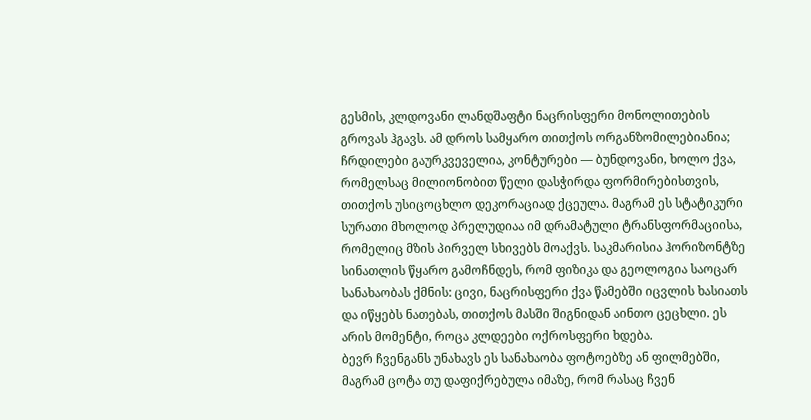გესმის, კლდოვანი ლანდშაფტი ნაცრისფერი მონოლითების გროვას ჰგავს. ამ დროს სამყარო თითქოს ორგანზომილებიანია; ჩრდილები გაურკვეველია, კონტურები — ბუნდოვანი, ხოლო ქვა, რომელსაც მილიონობით წელი დასჭირდა ფორმირებისთვის, თითქოს უსიცოცხლო დეკორაციად ქცეულა. მაგრამ ეს სტატიკური სურათი მხოლოდ პრელუდიაა იმ დრამატული ტრანსფორმაციისა, რომელიც მზის პირველ სხივებს მოაქვს. საკმარისია ჰორიზონტზე სინათლის წყარო გამოჩნდეს, რომ ფიზიკა და გეოლოგია საოცარ სანახაობას ქმნის: ცივი, ნაცრისფერი ქვა წამებში იცვლის ხასიათს და იწყებს ნათებას, თითქოს მასში შიგნიდან აინთო ცეცხლი. ეს არის მომენტი, როცა კლდეები ოქროსფერი ხდება.
ბევრ ჩვენგანს უნახავს ეს სანახაობა ფოტოებზე ან ფილმებში, მაგრამ ცოტა თუ დაფიქრებულა იმაზე, რომ რასაც ჩვენ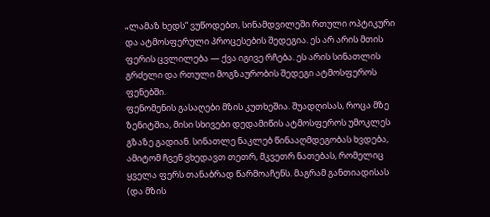„ლამაზ ხედს“ ვუწოდებთ, სინამდვილეში რთული ოპტიკური და ატმოსფერული პროცესების შედეგია. ეს არ არის მთის ფერის ცვლილება — ქვა იგივე რჩება. ეს არის სინათლის გრძელი და რთული მოგზაურობის შედეგი ატმოსფეროს ფენებში.
ფენომენის გასაღები მზის კუთხეშია. შუადღისას, როცა მზე ზენიტშია, მისი სხივები დედამიწის ატმოსფეროს უმოკლეს გზაზე გადიან. სინათლე ნაკლებ წინააღმდეგობას ხვდება, ამიტომ ჩვენ ვხედავთ თეთრ, მკვეთრ ნათებას, რომელიც ყველა ფერს თანაბრად წარმოაჩენს. მაგრამ განთიადისას (და მზის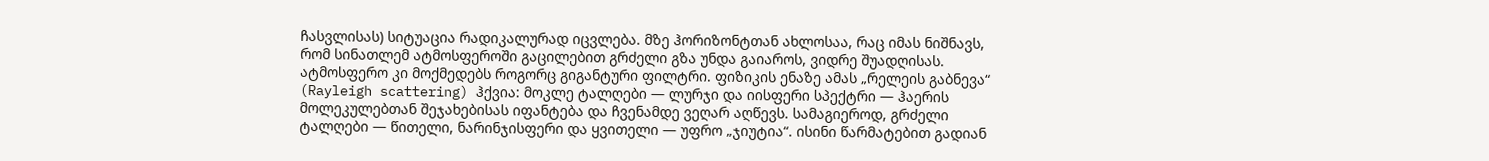ჩასვლისას) სიტუაცია რადიკალურად იცვლება. მზე ჰორიზონტთან ახლოსაა, რაც იმას ნიშნავს, რომ სინათლემ ატმოსფეროში გაცილებით გრძელი გზა უნდა გაიაროს, ვიდრე შუადღისას. ატმოსფერო კი მოქმედებს როგორც გიგანტური ფილტრი. ფიზიკის ენაზე ამას „რელეის გაბნევა“ (Rayleigh scattering) ჰქვია: მოკლე ტალღები — ლურჯი და იისფერი სპექტრი — ჰაერის მოლეკულებთან შეჯახებისას იფანტება და ჩვენამდე ვეღარ აღწევს. სამაგიეროდ, გრძელი ტალღები — წითელი, ნარინჯისფერი და ყვითელი — უფრო „ჯიუტია“. ისინი წარმატებით გადიან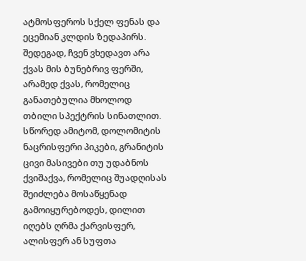ატმოსფეროს სქელ ფენას და ეცემიან კლდის ზედაპირს. შედეგად, ჩვენ ვხედავთ არა ქვას მის ბუნებრივ ფერში, არამედ ქვას, რომელიც განათებულია მხოლოდ თბილი სპექტრის სინათლით.
სწორედ ამიტომ, დოლომიტის ნაცრისფერი პიკები, გრანიტის ცივი მასივები თუ უდაბნოს ქვიშაქვა, რომელიც შუადღისას შეიძლება მოსაწყენად გამოიყურებოდეს, დილით იღებს ღრმა ქარვისფერ, ალისფერ ან სუფთა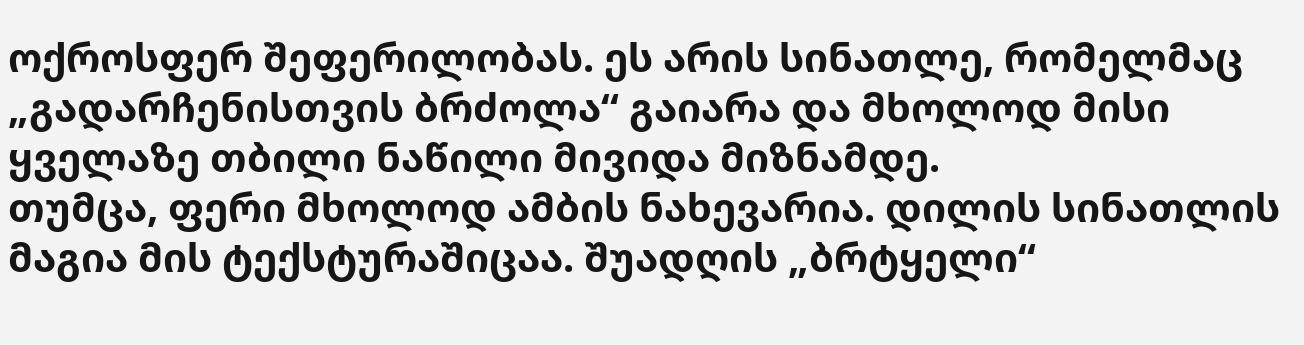ოქროსფერ შეფერილობას. ეს არის სინათლე, რომელმაც „გადარჩენისთვის ბრძოლა“ გაიარა და მხოლოდ მისი ყველაზე თბილი ნაწილი მივიდა მიზნამდე.
თუმცა, ფერი მხოლოდ ამბის ნახევარია. დილის სინათლის მაგია მის ტექსტურაშიცაა. შუადღის „ბრტყელი“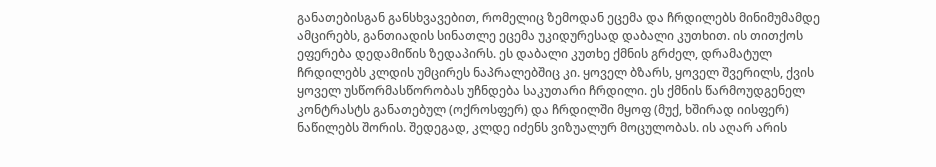განათებისგან განსხვავებით, რომელიც ზემოდან ეცემა და ჩრდილებს მინიმუმამდე ამცირებს, განთიადის სინათლე ეცემა უკიდურესად დაბალი კუთხით. ის თითქოს ეფერება დედამიწის ზედაპირს. ეს დაბალი კუთხე ქმნის გრძელ, დრამატულ ჩრდილებს კლდის უმცირეს ნაპრალებშიც კი. ყოველ ბზარს, ყოველ შვერილს, ქვის ყოველ უსწორმასწორობას უჩნდება საკუთარი ჩრდილი. ეს ქმნის წარმოუდგენელ კონტრასტს განათებულ (ოქროსფერ) და ჩრდილში მყოფ (მუქ, ხშირად იისფერ) ნაწილებს შორის. შედეგად, კლდე იძენს ვიზუალურ მოცულობას. ის აღარ არის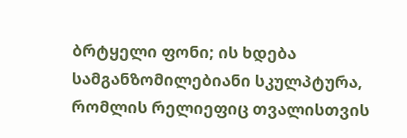ბრტყელი ფონი; ის ხდება სამგანზომილებიანი სკულპტურა, რომლის რელიეფიც თვალისთვის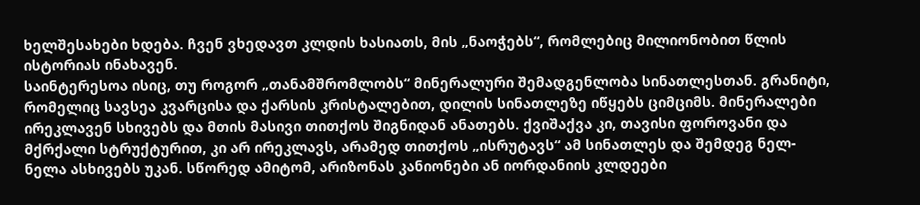ხელშესახები ხდება. ჩვენ ვხედავთ კლდის ხასიათს, მის „ნაოჭებს“, რომლებიც მილიონობით წლის ისტორიას ინახავენ.
საინტერესოა ისიც, თუ როგორ „თანამშრომლობს“ მინერალური შემადგენლობა სინათლესთან. გრანიტი, რომელიც სავსეა კვარცისა და ქარსის კრისტალებით, დილის სინათლეზე იწყებს ციმციმს. მინერალები ირეკლავენ სხივებს და მთის მასივი თითქოს შიგნიდან ანათებს. ქვიშაქვა კი, თავისი ფოროვანი და მქრქალი სტრუქტურით, კი არ ირეკლავს, არამედ თითქოს „ისრუტავს“ ამ სინათლეს და შემდეგ ნელ-ნელა ასხივებს უკან. სწორედ ამიტომ, არიზონას კანიონები ან იორდანიის კლდეები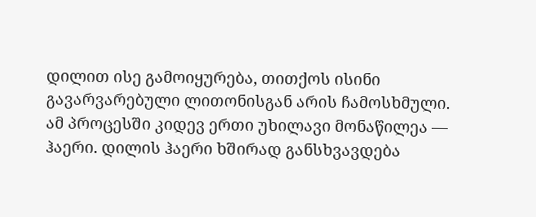დილით ისე გამოიყურება, თითქოს ისინი გავარვარებული ლითონისგან არის ჩამოსხმული.
ამ პროცესში კიდევ ერთი უხილავი მონაწილეა — ჰაერი. დილის ჰაერი ხშირად განსხვავდება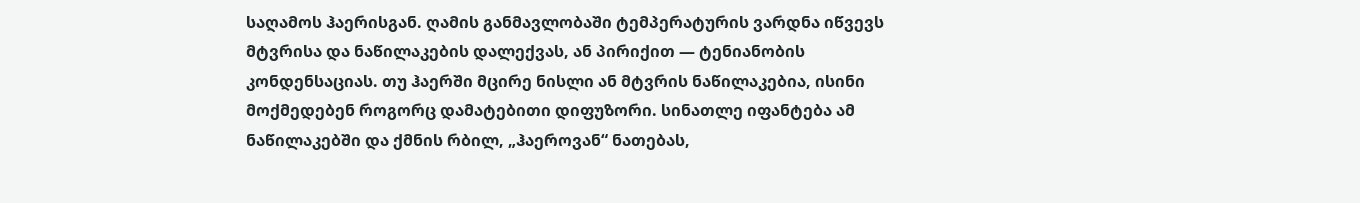საღამოს ჰაერისგან. ღამის განმავლობაში ტემპერატურის ვარდნა იწვევს მტვრისა და ნაწილაკების დალექვას, ან პირიქით — ტენიანობის კონდენსაციას. თუ ჰაერში მცირე ნისლი ან მტვრის ნაწილაკებია, ისინი მოქმედებენ როგორც დამატებითი დიფუზორი. სინათლე იფანტება ამ ნაწილაკებში და ქმნის რბილ, „ჰაეროვან“ ნათებას,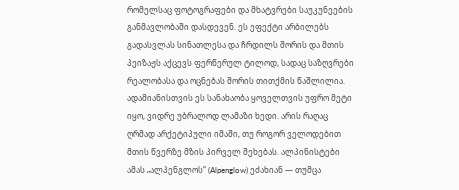რომელსაც ფოტოგრაფები და მხატვრები საუკუნეების განმავლობაში დასდევენ. ეს ეფექტი არბილებს გადასვლას სინათლესა და ჩრდილს შორის და მთის პეიზაჟს აქცევს ფერწერულ ტილოდ, სადაც საზღვრები რეალობასა და ოცნებას შორის თითქმის წაშლილია.
ადამიანისთვის ეს სანახაობა ყოველთვის უფრო მეტი იყო, ვიდრე უბრალოდ ლამაზი ხედი. არის რაღაც ღრმად არქეტიპული იმაში, თუ როგორ ველოდებით მთის წვერზე მზის პირველ შეხებას. ალპინისტები ამას „ალპენგლოს“ (Alpenglow) ეძახიან — თუმცა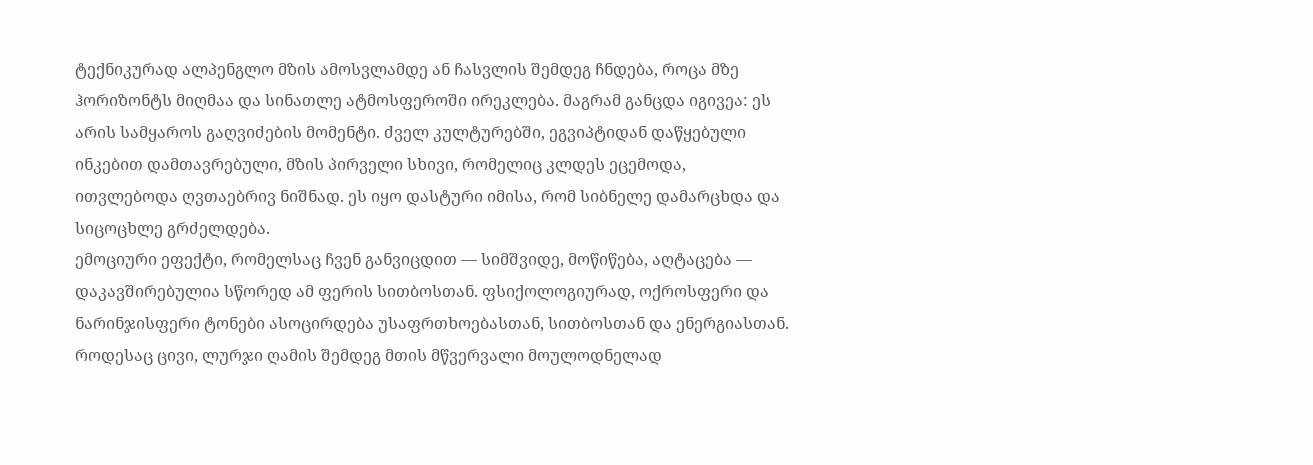ტექნიკურად ალპენგლო მზის ამოსვლამდე ან ჩასვლის შემდეგ ჩნდება, როცა მზე ჰორიზონტს მიღმაა და სინათლე ატმოსფეროში ირეკლება. მაგრამ განცდა იგივეა: ეს არის სამყაროს გაღვიძების მომენტი. ძველ კულტურებში, ეგვიპტიდან დაწყებული ინკებით დამთავრებული, მზის პირველი სხივი, რომელიც კლდეს ეცემოდა, ითვლებოდა ღვთაებრივ ნიშნად. ეს იყო დასტური იმისა, რომ სიბნელე დამარცხდა და სიცოცხლე გრძელდება.
ემოციური ეფექტი, რომელსაც ჩვენ განვიცდით — სიმშვიდე, მოწიწება, აღტაცება — დაკავშირებულია სწორედ ამ ფერის სითბოსთან. ფსიქოლოგიურად, ოქროსფერი და ნარინჯისფერი ტონები ასოცირდება უსაფრთხოებასთან, სითბოსთან და ენერგიასთან. როდესაც ცივი, ლურჯი ღამის შემდეგ მთის მწვერვალი მოულოდნელად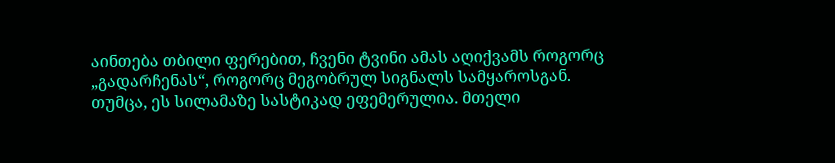აინთება თბილი ფერებით, ჩვენი ტვინი ამას აღიქვამს როგორც „გადარჩენას“, როგორც მეგობრულ სიგნალს სამყაროსგან.
თუმცა, ეს სილამაზე სასტიკად ეფემერულია. მთელი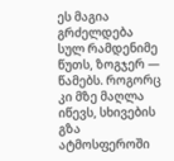ეს მაგია გრძელდება სულ რამდენიმე წუთს, ზოგჯერ — წამებს. როგორც კი მზე მაღლა იწევს, სხივების გზა ატმოსფეროში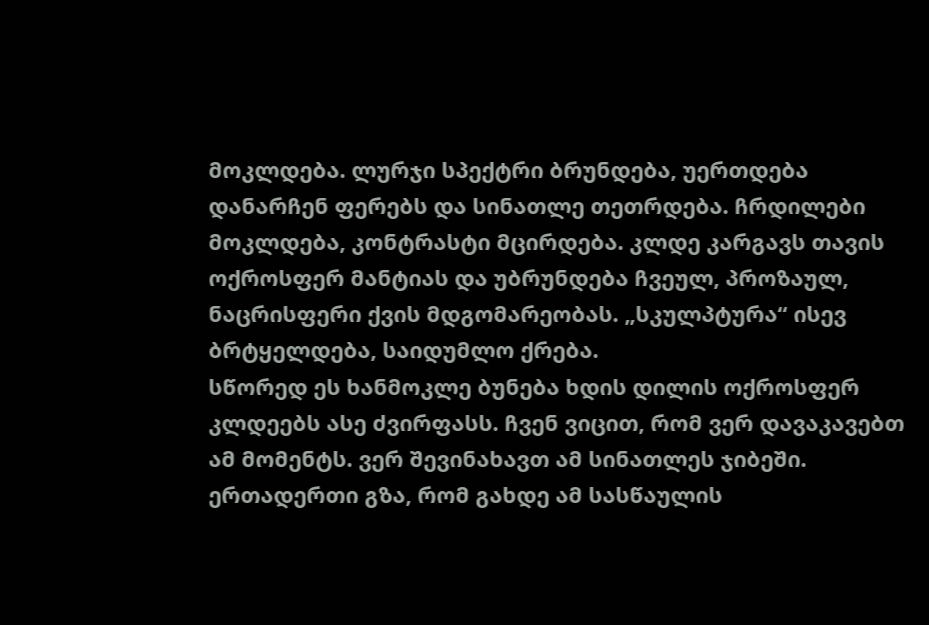მოკლდება. ლურჯი სპექტრი ბრუნდება, უერთდება დანარჩენ ფერებს და სინათლე თეთრდება. ჩრდილები მოკლდება, კონტრასტი მცირდება. კლდე კარგავს თავის ოქროსფერ მანტიას და უბრუნდება ჩვეულ, პროზაულ, ნაცრისფერი ქვის მდგომარეობას. „სკულპტურა“ ისევ ბრტყელდება, საიდუმლო ქრება.
სწორედ ეს ხანმოკლე ბუნება ხდის დილის ოქროსფერ კლდეებს ასე ძვირფასს. ჩვენ ვიცით, რომ ვერ დავაკავებთ ამ მომენტს. ვერ შევინახავთ ამ სინათლეს ჯიბეში. ერთადერთი გზა, რომ გახდე ამ სასწაულის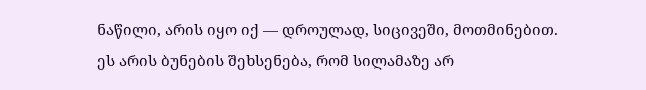ნაწილი, არის იყო იქ — დროულად, სიცივეში, მოთმინებით. ეს არის ბუნების შეხსენება, რომ სილამაზე არ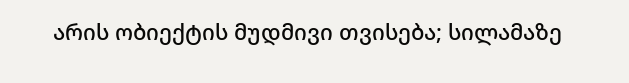არის ობიექტის მუდმივი თვისება; სილამაზე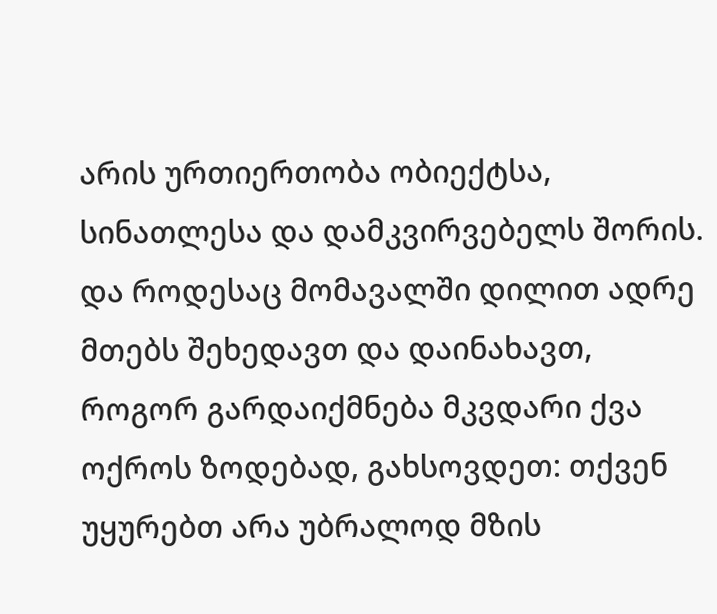არის ურთიერთობა ობიექტსა, სინათლესა და დამკვირვებელს შორის. და როდესაც მომავალში დილით ადრე მთებს შეხედავთ და დაინახავთ, როგორ გარდაიქმნება მკვდარი ქვა ოქროს ზოდებად, გახსოვდეთ: თქვენ უყურებთ არა უბრალოდ მზის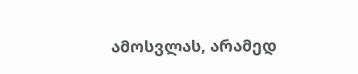ამოსვლას, არამედ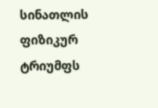სინათლის ფიზიკურ ტრიუმფს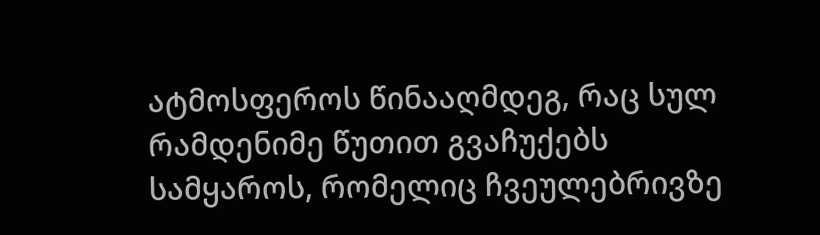ატმოსფეროს წინააღმდეგ, რაც სულ რამდენიმე წუთით გვაჩუქებს სამყაროს, რომელიც ჩვეულებრივზე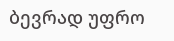ბევრად უფრო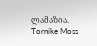ლამაზია.
Tornike Moss